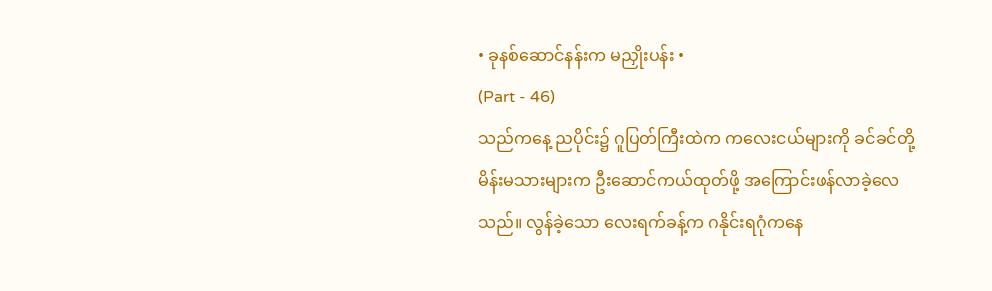• ခုနစ်ဆောင်နန်းက မညှိုးပန်း •
(Part - 46)
သည်ကနေ့ ညပိုင်း၌ ဂူပြတ်ကြီးထဲက ကလေးငယ်များကို ခင်ခင်တို့ မိန်းမသားများက ဦးဆောင်ကယ်ထုတ်ဖို့ အကြောင်းဖန်လာခဲ့လေသည်။ လွန်ခဲ့သော လေးရက်ခန့်က ဂနိုင်းရဂုံကနေ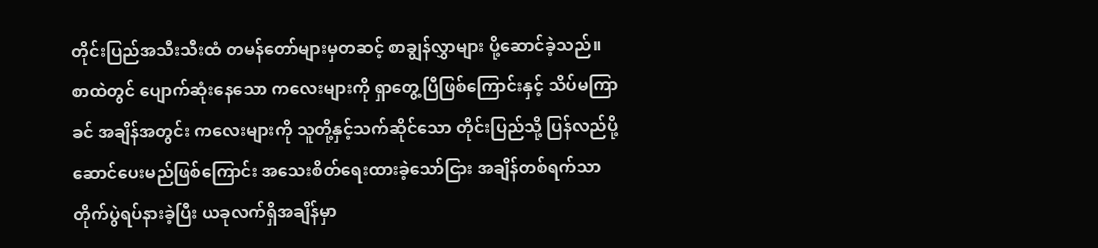တိုင်းပြည်အသီးသီးထံ တမန်တော်များမှတဆင့် စာချွန်လွှာများ ပို့ဆောင်ခဲ့သည်။ စာထဲတွင် ပျောက်ဆုံးနေသော ကလေးများကို ရှာတွေ့ပြီဖြစ်ကြောင်းနှင့် သိပ်မကြာခင် အချိန်အတွင်း ကလေးများကို သူတို့နှင့်သက်ဆိုင်သော တိုင်းပြည်သို့ ပြန်လည်ပို့ဆောင်ပေးမည်ဖြစ်ကြောင်း အသေးစိတ်ရေးထားခဲ့သော်ငြား အချိန်တစ်ရက်သာ တိုက်ပွဲရပ်နားခဲ့ပြီး ယခုလက်ရှိအချိန်မှာ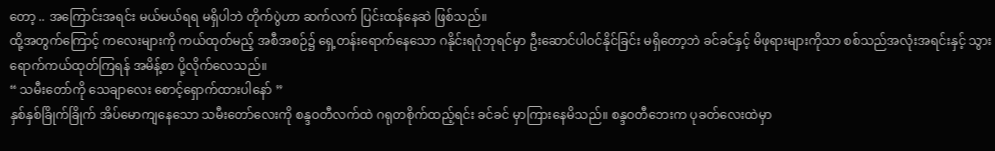တော့ .. အကြောင်းအရင်း မယ်မယ်ရရ မရှိပါဘဲ တိုက်ပွဲဟာ ဆက်လက် ပြင်းထန်နေဆဲ ဖြစ်သည်။
ထို့အတွက်ကြောင့် ကလေးများကို ကယ်ထုတ်မည့် အစီအစဉ်၌ ရှေ့တန်းရောက်နေသော ဂနိုင်းရဂုံဘုရင်မှာ ဦးဆောင်ပါဝင်နိုင်ခြင်း မရှိတော့ဘဲ ခင်ခင်နှင့် မိဖုရားများကိုသာ စစ်သည်အလုံးအရင်းနှင့် သွားရောက်ကယ်ထုတ်ကြရန် အမိန့်စာ ပို့လိုက်လေသည်။
“ သမီးတော်ကို သေချာလေး စောင့်ရှောက်ထားပါနော် ”
နှစ်နှစ်ခြိုက်ခြိုက် အိပ်မောကျနေသော သမီးတော်လေးကို စန္ဒဝတီလက်ထဲ ဂရုတစိုက်ထည့်ရင်း ခင်ခင် မှာကြားနေမိသည်။ စန္ဒဝတီဘေးက ပုခတ်လေးထဲမှာ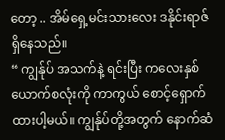တော့ .. အိမ်ရှေ့မင်းသားလေး ဒနိုင်းရာဇ် ရှိနေသည်။
“ ကျွန်ုပ် အသက်နဲ့ ရင်းပြီး ကလေးနှစ်ယောက်စလုံးကို ကာကွယ် စောင့်ရှောက်ထားပါ့မယ်။ ကျွန်ုပ်တို့အတွက် နောက်ဆံ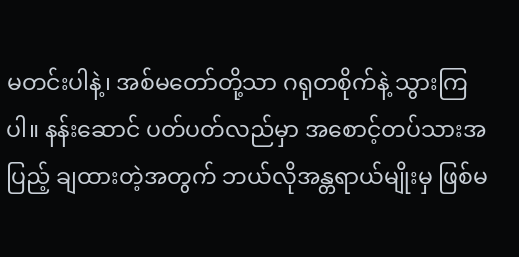မတင်းပါနဲ့၊ အစ်မတော်တို့သာ ဂရုတစိုက်နဲ့ သွားကြပါ။ နန်းဆောင် ပတ်ပတ်လည်မှာ အစောင့်တပ်သားအပြည့် ချထားတဲ့အတွက် ဘယ်လိုအန္တရာယ်မျိုးမှ ဖြစ်မ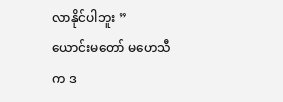လာနိုင်ပါဘူး ”
ယောင်းမတော် မဟေသီက ဒ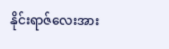နိုင်းရာဇ်လေးအား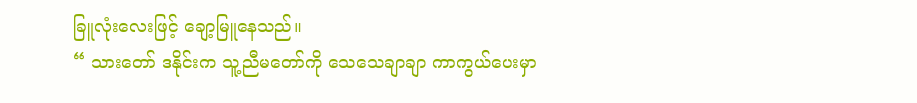ခြူလုံးလေးဖြင့် ချော့မြူနေသည်။
“ သားတော် ဒနိုင်းက သူ့ညီမတော်ကို သေသေချာချာ ကာကွယ်ပေးမှာ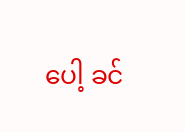ပေါ့ ခင်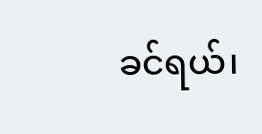ခင်ရယ်၊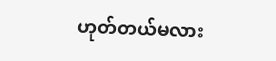ဟုတ်တယ်မလား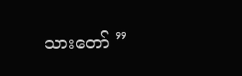သားတော် ”